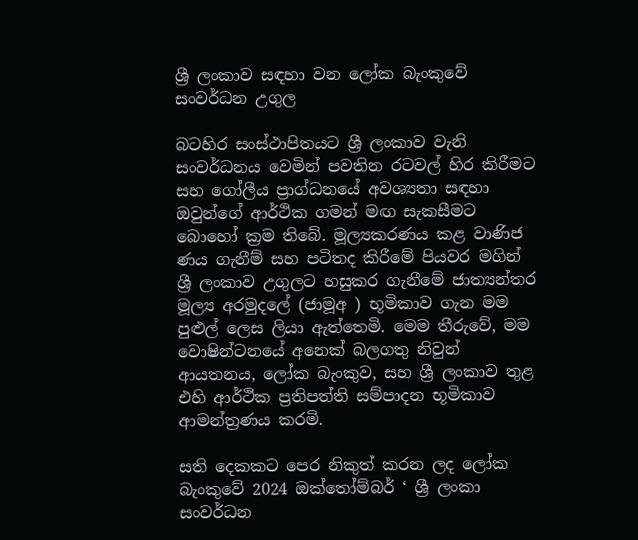ශ්‍රී ලංකාව සඳහා වන ලෝක බැංකුවේ සංවර්ධන උගුල

බටහිර සංස්ථාපිතයට ශ්‍රී ලංකාව වැනි සංවර්ධනය වෙමින් පවතින රටවල් හිර කිරීමට සහ ගෝලීය ප්‍රාග්ධනයේ අවශ්‍යතා සඳහා ඔවුන්ගේ ආර්ථික ගමන් මඟ සැකසීමට බොහෝ ක්‍රම තිබේ. මූල්‍යකරණය කළ වාණිජ ණය ගැනීම් සහ පටිතද කිරීමේ පියවර මගින් ශ්‍රී ලංකාව උගුලට හසුකර ගැනීමේ ජාත්‍යන්තර මූල්‍ය අරමුදලේ (ජාමූඅ ) භූමිකාව ගැන මම පුළුල් ලෙස ලියා ඇත්තෙමි. මෙම තීරුවේ, මම වොෂින්ටනයේ අනෙක් බලගතු නිවුන් ආයතනය, ලෝක බැංකුව, සහ ශ්‍රී ලංකාව තුළ එහි ආර්ථික ප්‍රතිපත්ති සම්පාදන භූමිකාව ආමන්ත්‍රණය කරමි.

සති දෙකකට පෙර නිකුත් කරන ලද ලෝක බැංකුවේ 2024 ඔක්තෝම්බර් ‘ ශ්‍රී ලංකා සංවර්ධන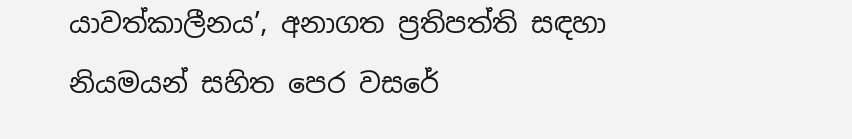යාවත්කාලීනය’, අනාගත ප්‍රතිපත්ති සඳහා නියමයන් සහිත පෙර වසරේ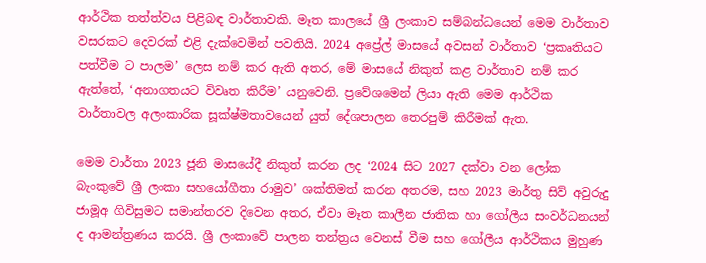ආර්ථික තත්ත්වය පිළිබඳ වාර්තාවකි. මෑත කාලයේ ශ්‍රී ලංකාව සම්බන්ධයෙන් මෙම වාර්තාව වසරකට දෙවරක් එළි දැක්වෙමින් පවතියි. 2024 අප්‍රේල් මාසයේ අවසන් වාර්තාව ‘ප්‍රකෘතියට පත්වීම ට පාලම’ ලෙස නම් කර ඇති අතර, මේ මාසයේ නිකුත් කළ වාර්තාව නම් කර ඇත්තේ, ‘අනාගතයට විවෘත කිරීම’ යනුවෙනි. ප්‍රවේශමෙන් ලියා ඇති මෙම ආර්ථික වාර්තාවල අලංකාරික සූක්ෂ්මතාවයෙන් යුත් දේශපාලන තෙරපුම් කිරීමක් ඇත.

මෙම වාර්තා 2023 ජූනි මාසයේදී නිකුත් කරන ලද ‘2024 සිට 2027 දක්වා වන ලෝක බැංකුවේ ශ්‍රී ලංකා සහයෝගීතා රාමුව’ ශක්තිමත් කරන අතරම, සහ 2023 මාර්තු සිව් අවුරුදු ජාමූඅ ගිවිසුමට සමාන්තරව දිවෙන අතර, ඒවා මෑත කාලීන ජාතික හා ගෝලීය සංවර්ධනයන් ද ආමන්ත්‍රණය කරයි. ශ්‍රී ලංකාවේ පාලන තන්ත්‍රය වෙනස් වීම සහ ගෝලීය ආර්ථිකය මුහුණ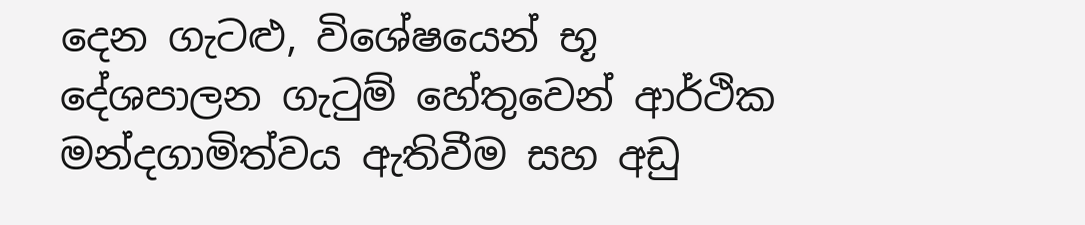දෙන ගැටළු, විශේෂයෙන් භූ දේශපාලන ගැටුම් හේතුවෙන් ආර්ථික මන්දගාමිත්වය ඇතිවීම සහ අඩු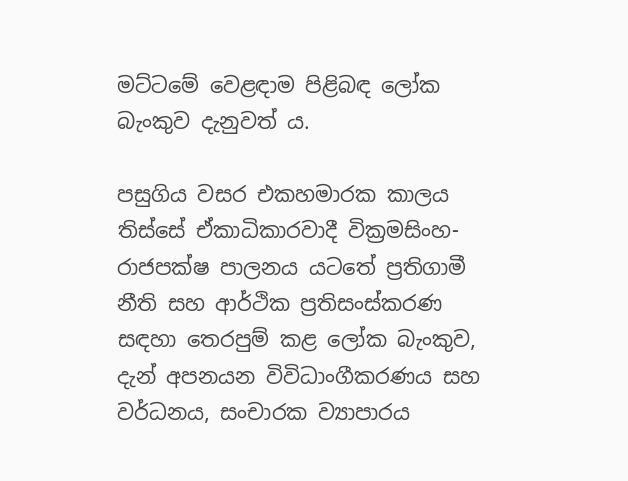මට්ටමේ වෙළඳාම පිළිබඳ ලෝක බැංකුව දැනුවත් ය.

පසුගිය වසර එකහමාරක කාලය තිස්සේ ඒකාධිකාරවාදී වික්‍රමසිංහ-රාජපක්ෂ පාලනය යටතේ ප්‍රතිගාමී නීති සහ ආර්ථික ප්‍රතිසංස්කරණ සඳහා තෙරපුම් කළ ලෝක බැංකුව, දැන් අපනයන විවිධාංගීකරණය සහ වර්ධනය, සංචාරක ව්‍යාපාරය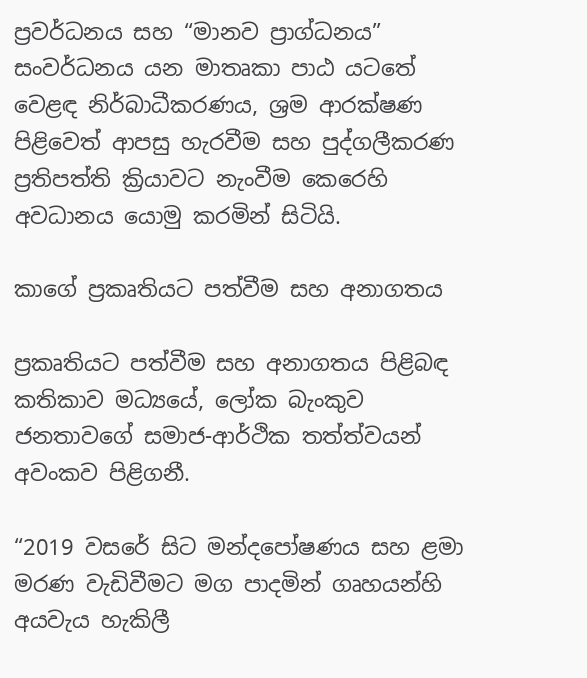ප්‍රවර්ධනය සහ “මානව ප්‍රාග්ධනය” සංවර්ධනය යන මාතෘකා පාඨ යටතේ වෙළඳ නිර්බාධීකරණය, ශ්‍රම ආරක්ෂණ පිළිවෙත් ආපසු හැරවීම සහ පුද්ගලීකරණ ප්‍රතිපත්ති ක්‍රියාවට නැංවීම කෙරෙහි අවධානය යොමු කරමින් සිටියි.

කාගේ ප්‍රකෘතියට පත්වීම සහ අනාගතය

ප්‍රකෘතියට පත්වීම සහ අනාගතය පිළිබඳ කතිකාව මධ්‍යයේ, ලෝක බැංකුව ජනතාවගේ සමාජ-ආර්ථික තත්ත්වයන් අවංකව පිළිගනී.

“2019 වසරේ සිට මන්දපෝෂණය සහ ළමා මරණ වැඩිවීමට මග පාදමින් ගෘහයන්හි අයවැය හැකිලී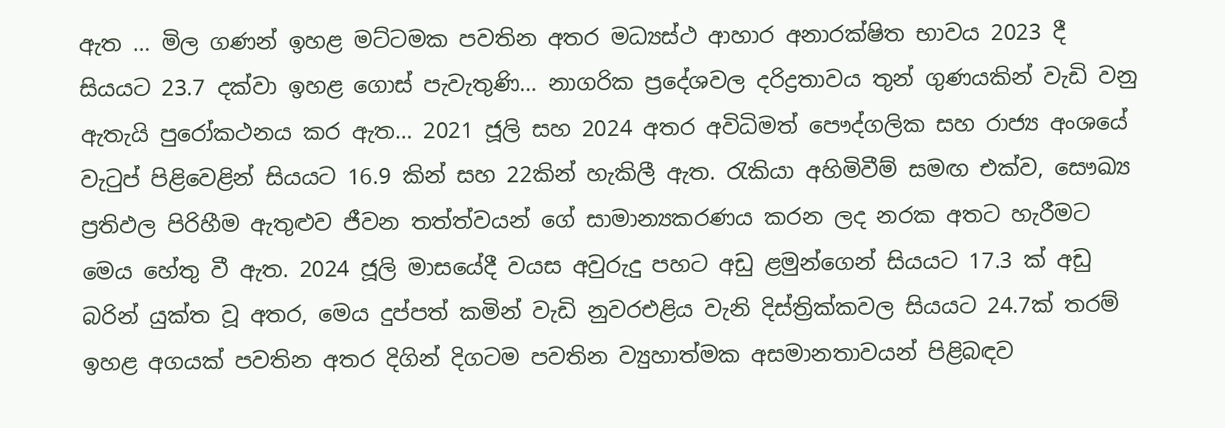ඇත … මිල ගණන් ඉහළ මට්ටමක පවතින අතර මධ්‍යස්ථ ආහාර අනාරක්ෂිත භාවය 2023 දී සියයට 23.7 දක්වා ඉහළ ගොස් පැවැතුණි… නාගරික ප්‍රදේශවල දරිද්‍රතාවය තුන් ගුණයකින් වැඩි වනු ඇතැයි පුරෝකථනය කර ඇත… 2021 ජූලි සහ 2024 අතර අවිධිමත් පෞද්ගලික සහ රාජ්‍ය අංශයේ වැටුප් පිළිවෙළින් සියයට 16.9 කින් සහ 22කින් හැකිලී ඇත. රැකියා අහිමිවීම් සමඟ එක්ව, සෞඛ්‍ය ප්‍රතිඵල පිරිහීම ඇතුළුව ජීවන තත්ත්වයන් ගේ සාමාන්‍යකරණය කරන ලද නරක අතට හැරීමට මෙය හේතු වී ඇත. 2024 ජූලි මාසයේදී වයස අවුරුදු පහට අඩු ළමුන්ගෙන් සියයට 17.3 ක් අඩු බරින් යුක්ත වූ අතර, මෙය දුප්පත් කමින් වැඩි නුවරඑළිය වැනි දිස්ත්‍රික්කවල සියයට 24.7ක් තරම් ඉහළ අගයක් පවතින අතර දිගින් දිගටම පවතින ව්‍යුහාත්මක අසමානතාවයන් පිළිබඳව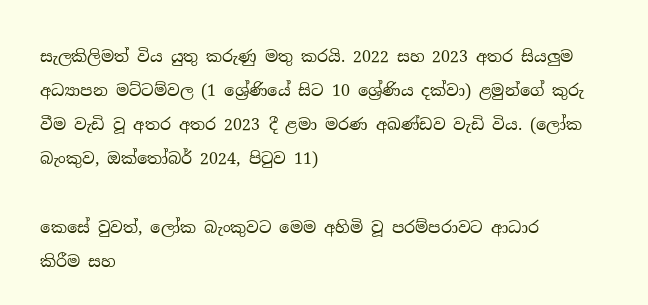සැලකිලිමත් විය යුතු කරුණු මතු කරයි. 2022 සහ 2023 අතර සියලුම අධ්‍යාපන මට්ටම්වල (1 ශ්‍රේණියේ සිට 10 ශ්‍රේණිය දක්වා) ළමුන්ගේ කුරු වීම වැඩි වූ අතර අතර 2023 දී ළමා මරණ අඛණ්ඩව වැඩි විය. (ලෝක බැංකුව, ඔක්තෝබර් 2024, පිටුව 11)

කෙසේ වුවත්, ලෝක බැංකුවට මෙම අහිමි වූ පරම්පරාවට ආධාර කිරීම සහ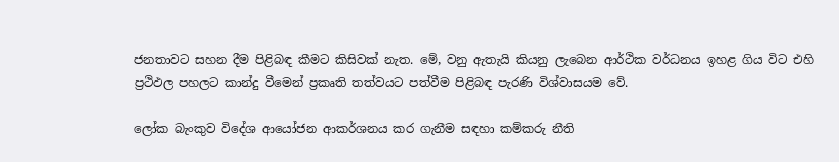ජනතාවට සහන දීම පිළිබඳ කීමට කිසිවක් නැත. මේ, වනු ඇතැයි කියනු ලැබෙන ආර්ථික වර්ධනය ඉහළ ගිය විට එහි ප්‍රථිඵල පහලට කාන්දු වීමෙන් ප්‍රකෘති තත්වයට පත්වීම පිළිබඳ පැරණි විශ්වාසයම වේ.

ලෝක බැංකුව විදේශ ආයෝජන ආකර්ශනය කර ගැනීම සඳහා කම්කරු නීති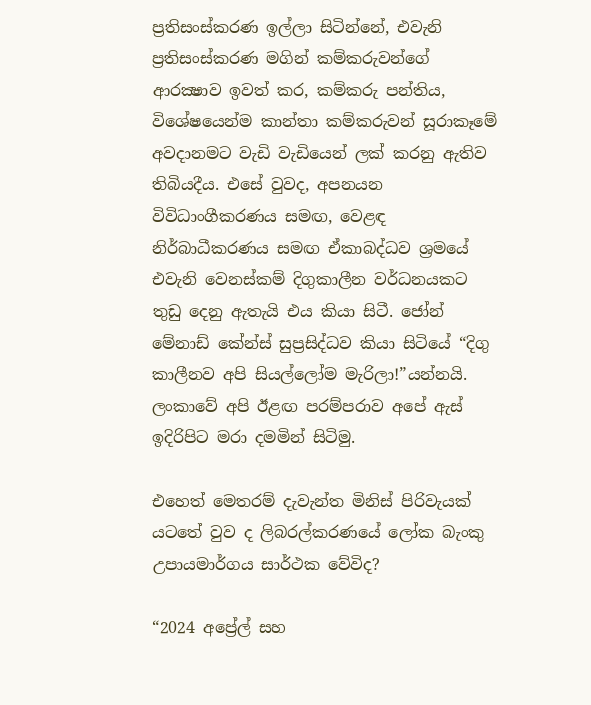ප්‍රතිසංස්කරණ ඉල්ලා සිටින්නේ, එවැනි ප්‍රතිසංස්කරණ මගින් කම්කරුවන්ගේ ආරක්‍ෂාව ඉවත් කර, කම්කරු පන්තිය, විශේෂයෙන්ම කාන්තා කම්කරුවන් සූරාකෑමේ අවදානමට වැඩි වැඩියෙන් ලක් කරනු ඇතිව තිබියදීය. එසේ වුවද, අපනයන විවිධාංගීකරණය සමඟ, වෙළඳ නිර්බාධීකරණය සමඟ ඒකාබද්ධව ශ්‍රමයේ එවැනි වෙනස්කම් දිගුකාලීන වර්ධනයකට තුඩු දෙනු ඇතැයි එය කියා සිටී. ජෝන් මේනාඩ් කේන්ස් සුප්‍රසිද්ධව කියා සිටියේ “දිගු කාලීනව අපි සියල්ලෝම මැරිලා!”යන්නයි. ලංකාවේ අපි ඊළඟ පරම්පරාව අපේ ඇස් ඉදිරිපිට මරා දමමින් සිටිමු.

එහෙත් මෙතරම් දැවැන්ත මිනිස් පිරිවැයක් යටතේ වුව ද ලිබරල්කරණයේ ලෝක බැංකු උපායමාර්ගය සාර්ථක වේවිද?

“2024 අප්‍රේල් සහ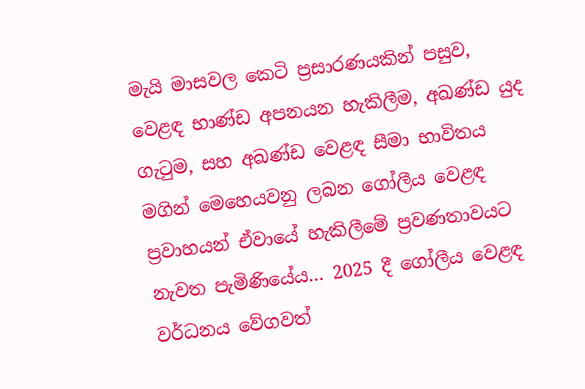මැයි මාසවල කෙටි ප්‍රසාරණයකින් පසුව, වෙළඳ භාණ්ඩ අපනයන හැකිලීම, අඛණ්ඩ යුද ගැටුම, සහ අඛණ්ඩ වෙළඳ සීමා භාවිතය මගින් මෙහෙයවනු ලබන ගෝලීය වෙළඳ ප්‍රවාහයන් ඒවායේ හැකිලීමේ ප්‍රවණතාවයට නැවත පැමිණියේය… 2025 දී ගෝලීය වෙළඳ වර්ධනය වේගවත්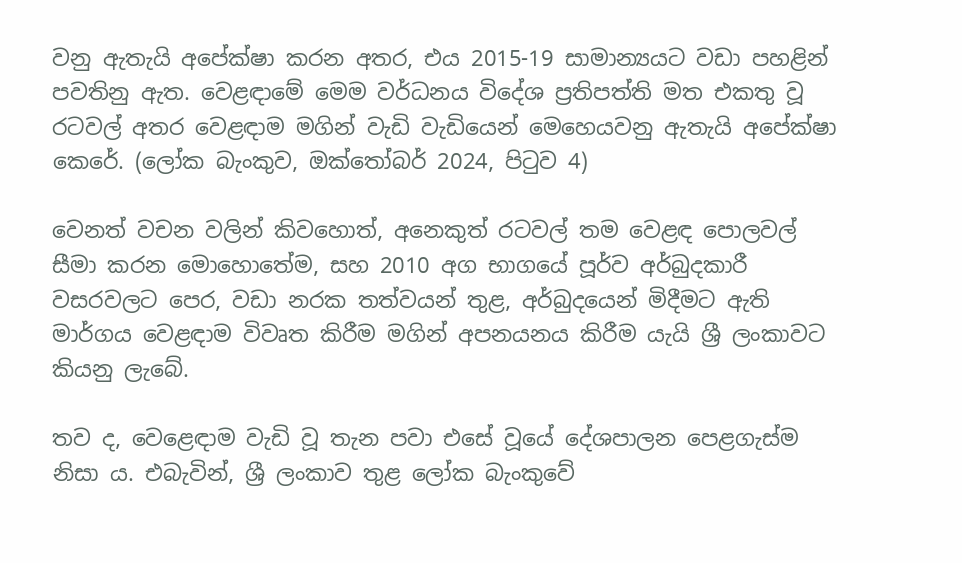වනු ඇතැයි අපේක්ෂා කරන අතර, එය 2015-19 සාමාන්‍යයට වඩා පහළින් පවතිනු ඇත. වෙළඳාමේ මෙම වර්ධනය විදේශ ප්‍රතිපත්ති මත එකතු වූ රටවල් අතර වෙළඳාම මගින් වැඩි වැඩියෙන් මෙහෙයවනු ඇතැයි අපේක්ෂා කෙරේ. (ලෝක බැංකුව, ඔක්තෝබර් 2024, පිටුව 4)

වෙනත් වචන වලින් කිවහොත්, අනෙකුත් රටවල් තම වෙළඳ පොලවල් සීමා කරන මොහොතේම, සහ 2010 අග භාගයේ පූර්ව අර්බුදකාරී වසරවලට පෙර, වඩා නරක තත්වයන් තුළ, අර්බුදයෙන් මිදීමට ඇති මාර්ගය වෙළඳාම විවෘත කිරීම මගින් අපනයනය කිරීම යැයි ශ්‍රී ලංකාවට කියනු ලැබේ.

තව ද, වෙළෙඳාම වැඩි වූ තැන පවා එසේ වූයේ දේශපාලන පෙළගැස්ම නිසා ය. එබැවින්, ශ්‍රී ලංකාව තුළ ලෝක බැංකුවේ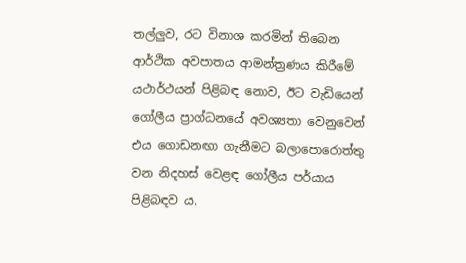තල්ලුව, රට විනාශ කරමින් තිබෙන ආර්ථික අවපාතය ආමන්ත්‍රණය කිරීමේ යථාර්ථයන් පිළිබඳ නොව, ඊට වැඩියෙන් ගෝලීය ප්‍රාග්ධනයේ අවශ්‍යතා වෙනුවෙන් එය ගොඩනඟා ගැනීමට බලාපොරොත්තු වන නිදහස් වෙළඳ ගෝලීය පර්යාය පිළිබඳව ය.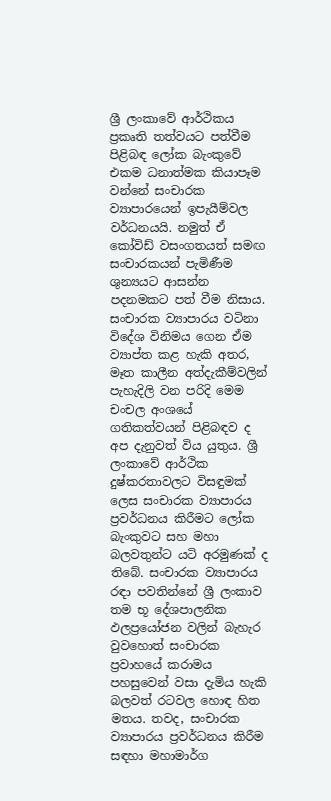ශ්‍රී ලංකාවේ ආර්ථිකය ප්‍රකෘති තත්වයට පත්වීම පිළිබඳ ලෝක බැංකුවේ එකම ධනාත්මක කියාපෑම වන්නේ සංචාරක ව්‍යාපාරයෙන් ඉපැයීම්වල වර්ධනයයි. නමුත් ඒ කෝවිඩ් වසංගතයත් සමඟ සංචාරකයන් පැමිණීම ශුන්‍යයට ආසන්න පදනමකට පත් වීම නිසාය. සංචාරක ව්‍යාපාරය වටිනා විදේශ විනිමය ගෙන ඒම ව්‍යාප්ත කළ හැකි අතර, මෑත කාලීන අත්දැකීම්වලින් පැහැදිලි වන පරිදි මෙම චංචල අංශයේ ගතිකත්වයන් පිළිබඳව ද අප දැනුවත් විය යුතුය. ශ්‍රී ලංකාවේ ආර්ථික දුෂ්කරතාවලට විසඳුමක් ලෙස සංචාරක ව්‍යාපාරය ප්‍රවර්ධනය කිරීමට ලෝක බැංකුවට සහ මහා බලවතුන්ට යටි අරමුණක් ද තිබේ. සංචාරක ව්‍යාපාරය රඳා පවතින්නේ ශ්‍රී ලංකාව තම භූ දේශපාලනික ඵලප්‍රයෝජන වලින් බැහැර වුවහොත් සංචාරක ප්‍රවාහයේ කරාමය පහසුවෙන් වසා දැමිය හැකි බලවත් රටවල හොඳ හිත මතය. තවද, සංචාරක ව්‍යාපාරය ප්‍රවර්ධනය කිරීම සඳහා මහාමාර්ග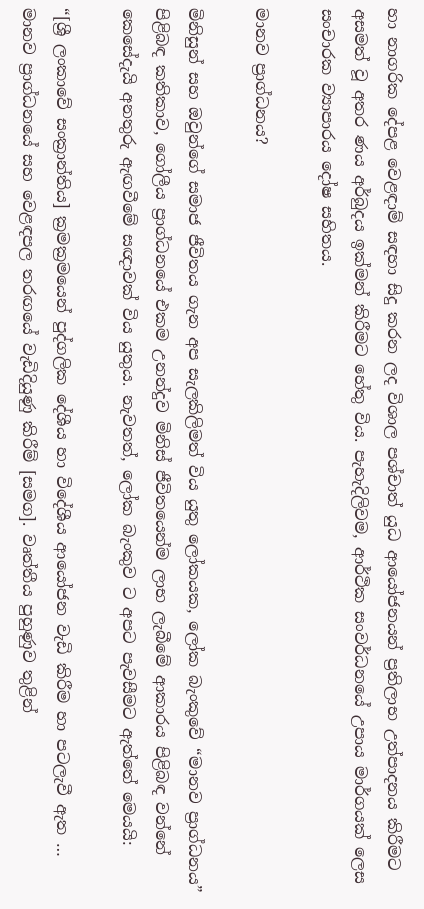හා නාගරික දේපළ වෙළඳාම් සඳහා සිදු කරන ලද විශාල පශ්චාත් යුධ ආයෝජනයන් ප්‍රතිලාභ උත්පාදනය කිරීමට අසමත් වූ අතර ණය අර්බුදය ඉක්මන් කිරීමට හේතු විය. පැහැදිලිවම, ආර්ථික සංවර්ධනයේ උපාය මාර්ගයක් ලෙස සංචාරක ව්‍යාපාරය දෝෂ සහිතය.

මානව ප්‍රාග්ධනය?

මිනිසුන් සහ ඔවුන්ගේ සමාජ ජීවිතය ගැන අප සැලකිලිමත් විය යුතු ලෝකයක, ලෝක බැංකුවේ “මානව ප්‍රාග්ධනය” පිළිබඳ කතිකාව, ගෝලීය ප්‍රාග්ධනයේ එකම උනන්දුව මිනිස් ජීවිතයෙන්ම ලාභ ලැබීමේ ආකාරය පිළිබඳ වන්නේ කෙසේදැයි අනතුරු ඇඟවීමේ සඥාවක් විය යුතුය. නැවතත්, ලෝක බැංකුව ට අපට පැවසීමට ඇත්තේ මෙයයි:

“[ශ්‍රී ලංකාවේ සංක්‍රාන්තිය] ක්‍රමක්‍රමයෙන් පුද්ගලික දේශීය හා විදේශීය ආයෝජන වැඩි කිරීම හා පටලැවී ඇත … මානව ප්‍රාග්ධනයේ සහ වෙළඳපල තරඟයේ වැඩිදියුණු කිරීම් [සමග]. වෘත්තීය පුහුණුව තුළින්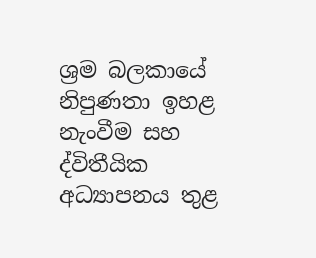ශ්‍රම බලකායේ නිපුණතා ඉහළ නැංවීම සහ ද්විතීයික අධ්‍යාපනය තුළ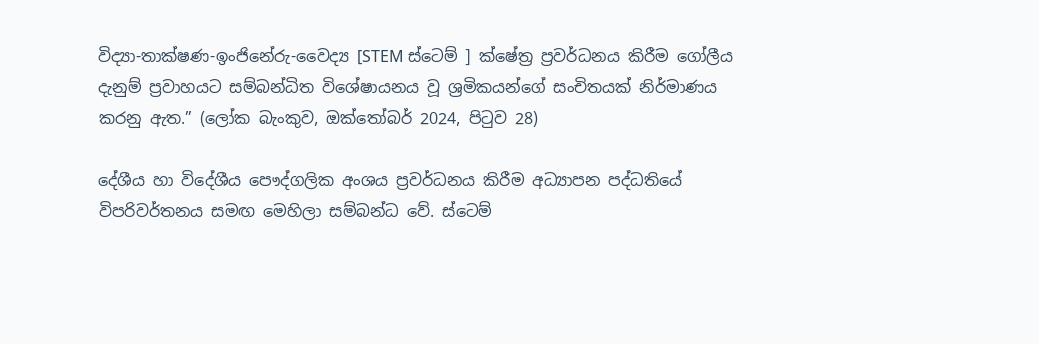විද්‍යා-තාක්ෂණ-ඉංජිනේරු-වෛද්‍ය [STEM ස්ටෙම් ] ක්ෂේත්‍ර ප්‍රවර්ධනය කිරීම ගෝලීය දැනුම් ප්‍රවාහයට සම්බන්ධිත විශේෂායනය වූ ශ්‍රමිකයන්ගේ සංචිතයක් නිර්මාණය කරනු ඇත.” (ලෝක බැංකුව, ඔක්තෝබර් 2024, පිටුව 28)

දේශීය හා විදේශීය පෞද්ගලික අංශය ප්‍රවර්ධනය කිරීම අධ්‍යාපන පද්ධතියේ විපරිවර්තනය සමඟ මෙහිලා සම්බන්ධ වේ. ස්ටෙම්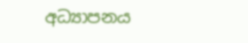අධ්‍යාපනය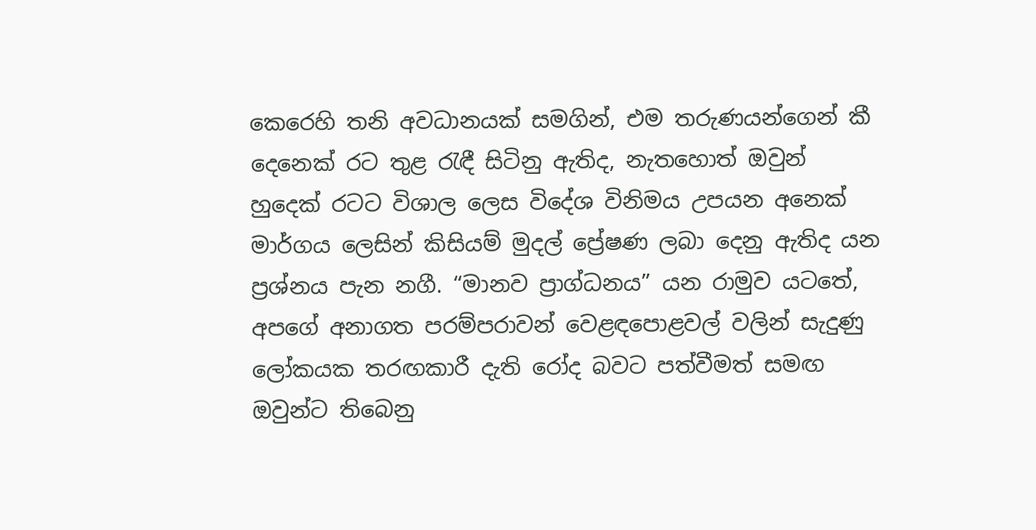කෙරෙහි තනි අවධානයක් සමගින්, එම තරුණයන්ගෙන් කී දෙනෙක් රට තුළ රැඳී සිටිනු ඇතිද, නැතහොත් ඔවුන් හුදෙක් රටට විශාල ලෙස විදේශ විනිමය උපයන අනෙක් මාර්ගය ලෙසින් කිසියම් මුදල් ප්‍රේෂණ ලබා දෙනු ඇතිද යන ප්‍රශ්නය පැන නගී. “මානව ප්‍රාග්ධනය” යන රාමුව යටතේ, අපගේ අනාගත පරම්පරාවන් වෙළඳපොළවල් වලින් සැදුණු ලෝකයක තරඟකාරී දැති රෝද බවට පත්වීමත් සමඟ ඔවුන්ට තිබෙනු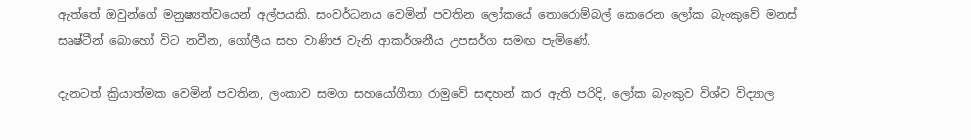ඇත්තේ ඔවුන්ගේ මනුෂ්‍යත්වයෙන් අල්පයකි. සංවර්ධනය වෙමින් පවතින ලෝකයේ තොරොම්බල් කෙරෙන ලෝක බැංකුවේ මනස් සෘෂ්ටීන් බොහෝ විට නවීන, ගෝලීය සහ වාණිජ වැනි ආකර්ශනීය උපසර්ග සමඟ පැමිණේ.

දැනටත් ක්‍රියාත්මක වෙමින් පවතින, ලංකාව සමග සහයෝගීතා රාමුවේ සඳහන් කර ඇති පරිදි, ලෝක බැංකුව විශ්ව විද්‍යාල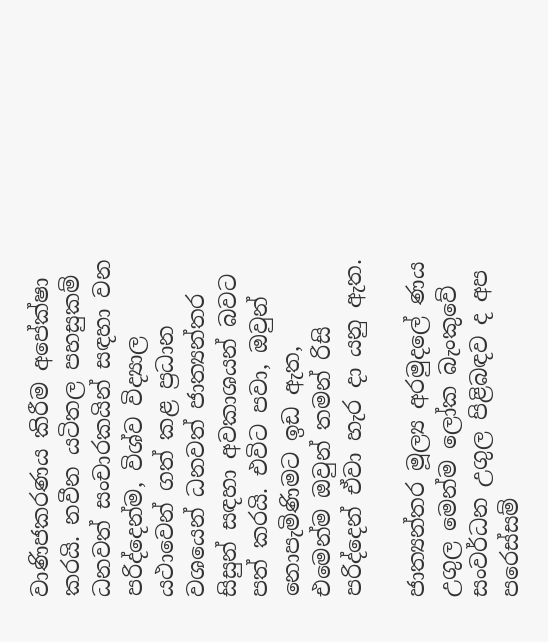වාණිජකරණය කිරීම අපේක්ෂා කරයි. නවීන යටිතල පහසුකම් ධනවත් සංචාරකයින් සඳහා වන පරිද්දෙන්ම, විශ්ව විද්‍යාල යථාවෙන් ගත් කළ ප්‍රධාන වශයෙන් ධනවත් ජාත්‍යන්තර සිසුන් සඳහා අවකාශයන් බවට පත් කරයි. එවිට පවා, ඔවුන් නොපැමිණිමට ඉඩ ඇත, එමෙන්ම ඔවුන් තමන් රිසි පරිද්දෙන් ඒවා හැර දා යනු ඇත.

ජාත්‍යන්තර මූල්‍ය අරමුදලේ ණය උගුල මෙන්ම ලෝක බැංකුවේ සංවර්ධන උගුල පිළිබඳව ද අප පරෙස්සම්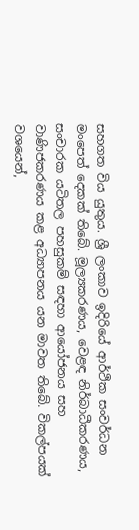සහගත විය යුතුය. ශ්‍රී ලංකාව ඉදිරියේ ආර්ථික සංවර්ධන මංපෙත් දෙකක් තිබේ. මූල්‍යකරණය, වෙළඳ නිර්බාධීකරණය, සංචාරක යටිතල පහසුකම් සඳහා ආයෝජනය සහ වාණිජකරණය කළ අධ්‍යාපනය යන මාවත තිබේ. විකල්පයක් වශයෙන්,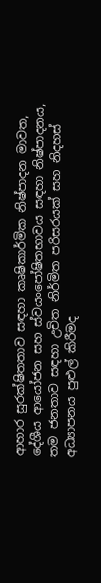ආහාර සුරක්ෂිතතාව සඳහා කෘෂිකාර්මික නිෂ්පාදන මාවත, දේශීය ආයෝජන සහ ස්වයංපෝෂිතභාවය සඳහා නිෂ්පාදනය, තම ජනතාව සඳහා උචිත නිර්මිත පරිසරයක් සහ නිදහස් අධ්‍යාපනය පුළුල් කිරීමද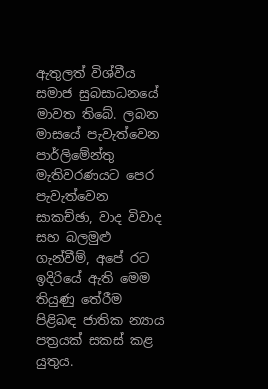ඇතුලත් විශ්වීය සමාජ සුබසාධනයේ මාවත තිබේ. ලබන මාසයේ පැවැත්වෙන පාර්ලිමේන්තු මැතිවරණයට පෙර පැවැත්වෙන සාකච්ඡා, වාද විවාද සහ බලමුළු ගැන්වීම්, අපේ රට ඉදිරියේ ඇති මෙම තියුණු තේරීම පිළිබඳ ජාතික න්‍යාය පත්‍රයක් සකස් කළ යුතුය.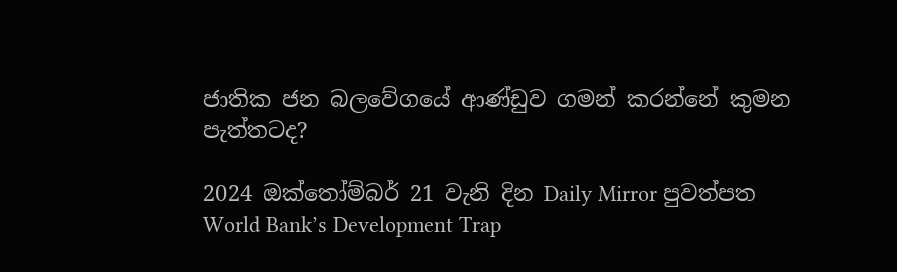ජාතික ජන බලවේගයේ ආණ්ඩුව ගමන් කරන්නේ කුමන පැත්තටද?

2024 ඔක්තෝම්බර් 21 වැනි දින Daily Mirror පුවත්පත World Bank’s Development Trap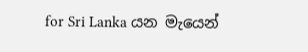for Sri Lanka යන මැයෙන්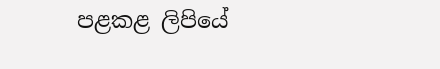පළකළ ලිපියේ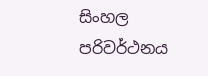සිංහල පරිවර්ථනය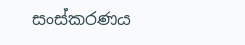සංස්කරණය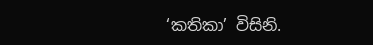‘කතිකා’ විසිනි.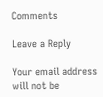Comments

Leave a Reply

Your email address will not be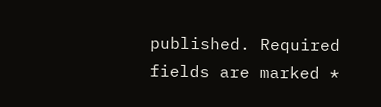published. Required fields are marked *